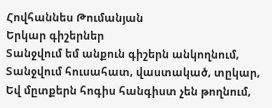Հովհաննես Թումանյան
Երկար գիշերներ
Տանջվում եմ անքուն գիշերն անկողնում,
Տանջվում հուսահատ, վաստակած, տըկար,
Եվ մըտքերն հոգիս հանգիստ չեն թողնում,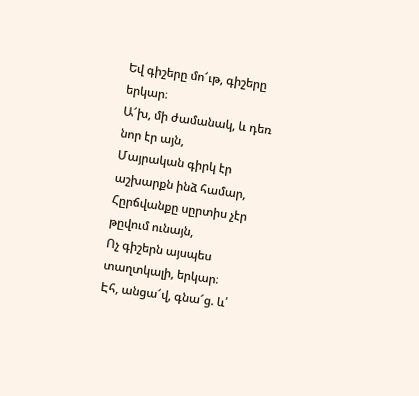Եվ գիշերը մո՜ւթ, գիշերը երկար։
Ա՜խ, մի ժամանակ, և դեռ նոր էր այն,
Մայրական գիրկ էր աշխարքն ինձ համար,
Հըրճվանքը սըրտիս չէր թըվում ունայն,
Ոչ գիշերն այսպես տաղտկալի, երկար։
Էհ, անցա՜վ, գնա՜ց. և՛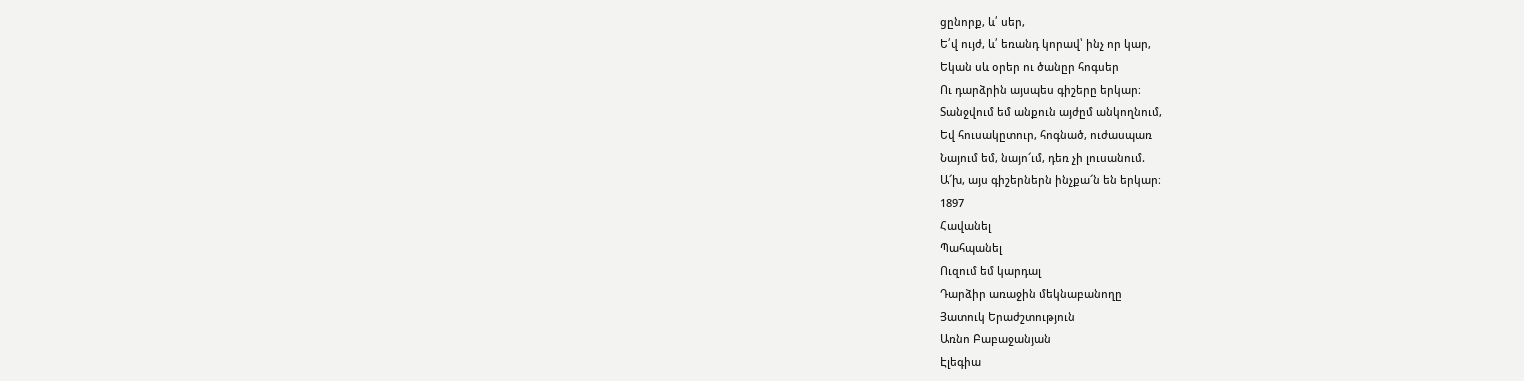ցընորք, և՛ սեր,
Ե՛վ ույժ, և՛ եռանդ կորավ՝ ինչ որ կար,
Եկան սև օրեր ու ծանըր հոգսեր
Ու դարձրին այսպես գիշերը երկար։
Տանջվում եմ անքուն այժըմ անկողնում,
Եվ հուսակըտուր, հոգնած, ուժասպառ
Նայում եմ, նայո՜ւմ, դեռ չի լուսանում.
Ա՜խ, այս գիշերներն ինչքա՜ն են երկար։
1897
Հավանել
Պահպանել
Ուզում եմ կարդալ
Դարձիր առաջին մեկնաբանողը
Յատուկ Երաժշտություն
Առնո Բաբաջանյան
Էլեգիա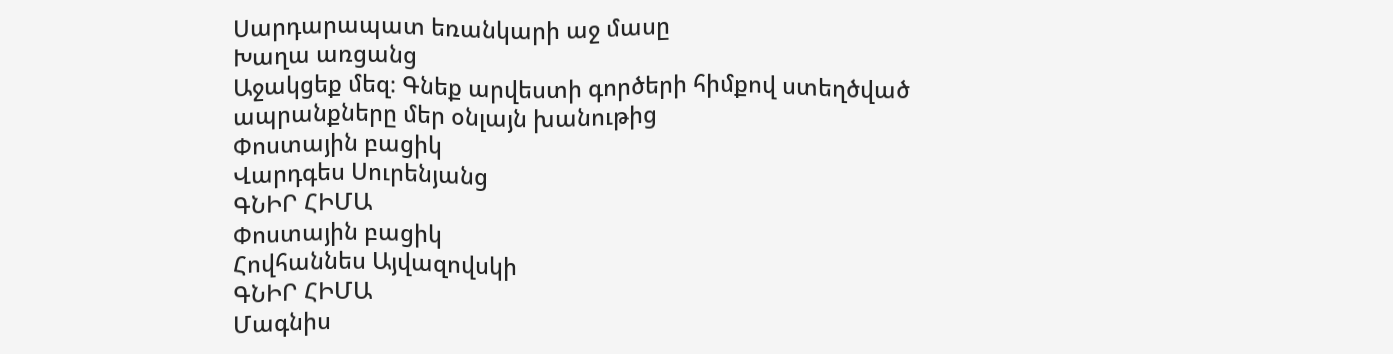Սարդարապատ եռանկարի աջ մասը
Խաղա առցանց
Աջակցեք մեզ։ Գնեք արվեստի գործերի հիմքով ստեղծված ապրանքները մեր օնլայն խանութից
Փոստային բացիկ
Վարդգես Սուրենյանց
ԳՆԻՐ ՀԻՄԱ
Փոստային բացիկ
Հովհաննես Այվազովսկի
ԳՆԻՐ ՀԻՄԱ
Մագնիս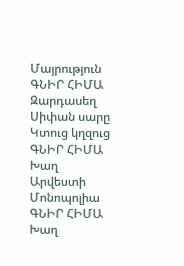Մայրություն
ԳՆԻՐ ՀԻՄԱ
Զարդասեղ
Սիփան սարը Կտուց կղզուց
ԳՆԻՐ ՀԻՄԱ
Խաղ
Արվեստի Մոնոպոլիա
ԳՆԻՐ ՀԻՄԱ
Խաղ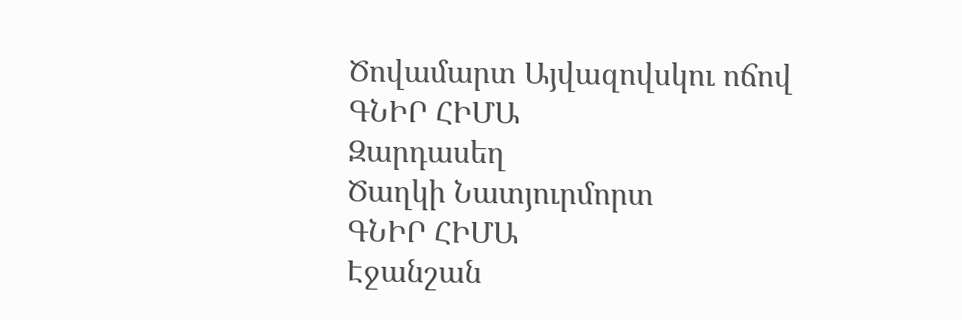Ծովամարտ Այվազովսկու ոճով
ԳՆԻՐ ՀԻՄԱ
Զարդասեղ
Ծաղկի Նատյուրմորտ
ԳՆԻՐ ՀԻՄԱ
Էջանշան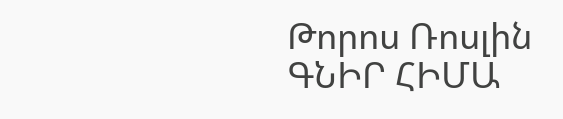Թորոս Ռոսլին
ԳՆԻՐ ՀԻՄԱ